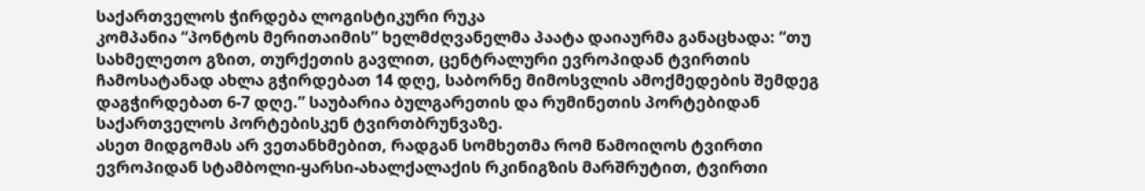საქართველოს ჭირდება ლოგისტიკური რუკა
კომპანია “პონტოს მერითაიმის” ხელმძღვანელმა პაატა დაიაურმა განაცხადა: “თუ სახმელეთო გზით, თურქეთის გავლით, ცენტრალური ევროპიდან ტვირთის ჩამოსატანად ახლა გჭირდებათ 14 დღე, საბორნე მიმოსვლის ამოქმედების შემდეგ დაგჭირდებათ 6-7 დღე.” საუბარია ბულგარეთის და რუმინეთის პორტებიდან საქართველოს პორტებისკენ ტვირთბრუნვაზე.
ასეთ მიდგომას არ ვეთანხმებით, რადგან სომხეთმა რომ წამოიღოს ტვირთი ევროპიდან სტამბოლი-ყარსი-ახალქალაქის რკინიგზის მარშრუტით, ტვირთი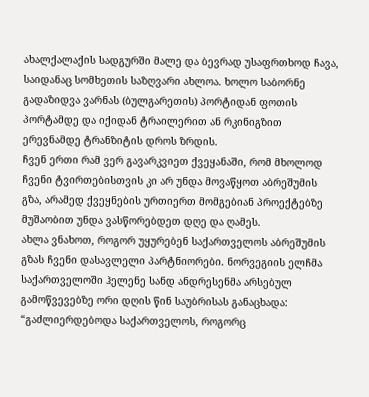ახალქალაქის სადგურში მალე და ბევრად უსაფრთხოდ ჩავა, საიდანაც სომხეთის საზღვარი ახლოა. ხოლო საბორნე გადაზიდვა ვარნას (ბულგარეთის) პორტიდან ფოთის პორტამდე და იქიდან ტრაილერით ან რკინიგზით ერევნამდე ტრანზიტის დროს ზრდის.
ჩვენ ერთი რამ ვერ გავარკვიეთ ქვეყანაში, რომ მხოლოდ ჩვენი ტვირთებისთვის კი არ უნდა მოვაწყოთ აბრეშუმის გზა, არამედ ქვეყნების ურთიერთ მომგებიან პროექტებზე მუშაობით უნდა ვასწორებდეთ დღე და ღამეს.
ახლა ვნახოთ, როგორ უყურებენ საქართველოს აბრეშუმის გზას ჩვენი დასავლელი პარტნიორები. ნორვეგიის ელჩმა საქართველოში ჰელენე სანდ ანდრესენმა არსებულ გამოწვევებზე ორი დღის წინ საუბრისას განაცხადა: “გაძლიერდებოდა საქართველოს, როგორც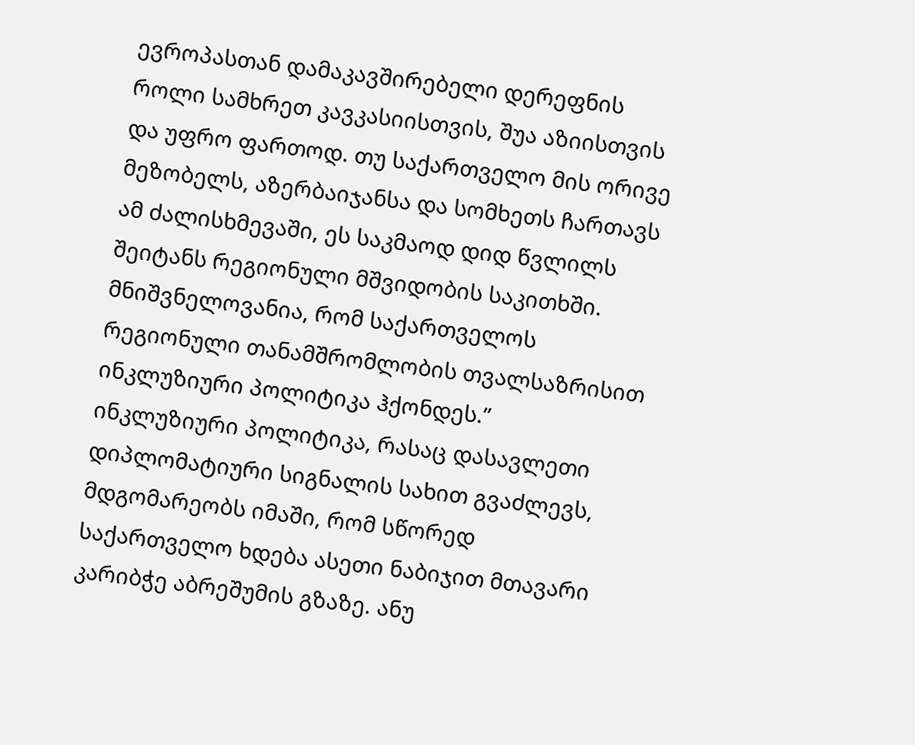ევროპასთან დამაკავშირებელი დერეფნის როლი სამხრეთ კავკასიისთვის, შუა აზიისთვის და უფრო ფართოდ. თუ საქართველო მის ორივე მეზობელს, აზერბაიჯანსა და სომხეთს ჩართავს ამ ძალისხმევაში, ეს საკმაოდ დიდ წვლილს შეიტანს რეგიონული მშვიდობის საკითხში. მნიშვნელოვანია, რომ საქართველოს რეგიონული თანამშრომლობის თვალსაზრისით ინკლუზიური პოლიტიკა ჰქონდეს.”
ინკლუზიური პოლიტიკა, რასაც დასავლეთი დიპლომატიური სიგნალის სახით გვაძლევს, მდგომარეობს იმაში, რომ სწორედ საქართველო ხდება ასეთი ნაბიჯით მთავარი კარიბჭე აბრეშუმის გზაზე. ანუ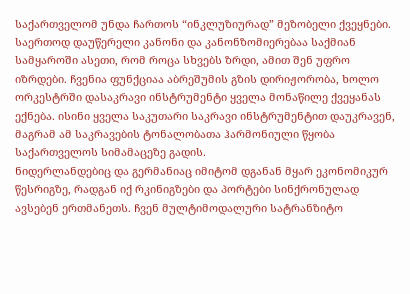საქართველომ უნდა ჩართოს “ინკლუზიურად” მეზობელი ქვეყნები. საერთოდ დაუწერელი კანონი და კანონზომიერებაა საქმიან სამყაროში ასეთი, რომ როცა სხვებს ზრდი, ამით შენ უფრო იზრდები. ჩვენია ფუნქციაა აბრეშუმის გზის დირიჟორობა, ხოლო ორკესტრში დასაკრავი ინსტრუმენტი ყველა მონაწილე ქვეყანას ექნება. ისინი ყველა საკუთარი საკრავი ინსტრუმენტით დაუკრავენ, მაგრამ ამ საკრავების ტონალობათა ჰარმონიული წყობა საქართველოს სიმამაცეზე გადის.
ნიდერლანდებიც და გერმანიაც იმიტომ დგანან მყარ ეკონომიკურ წესრიგზე, რადგან იქ რკინიგზები და პორტები სინქრონულად ავსებენ ერთმანეთს. ჩვენ მულტიმოდალური სატრანზიტო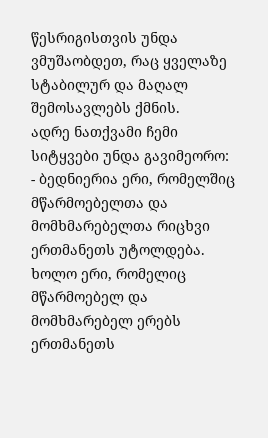წესრიგისთვის უნდა ვმუშაობდეთ, რაც ყველაზე სტაბილურ და მაღალ შემოსავლებს ქმნის.
ადრე ნათქვამი ჩემი სიტყვები უნდა გავიმეორო:
- ბედნიერია ერი, რომელშიც მწარმოებელთა და მომხმარებელთა რიცხვი ერთმანეთს უტოლდება. ხოლო ერი, რომელიც მწარმოებელ და მომხმარებელ ერებს ერთმანეთს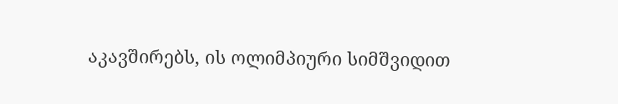აკავშირებს, ის ოლიმპიური სიმშვიდით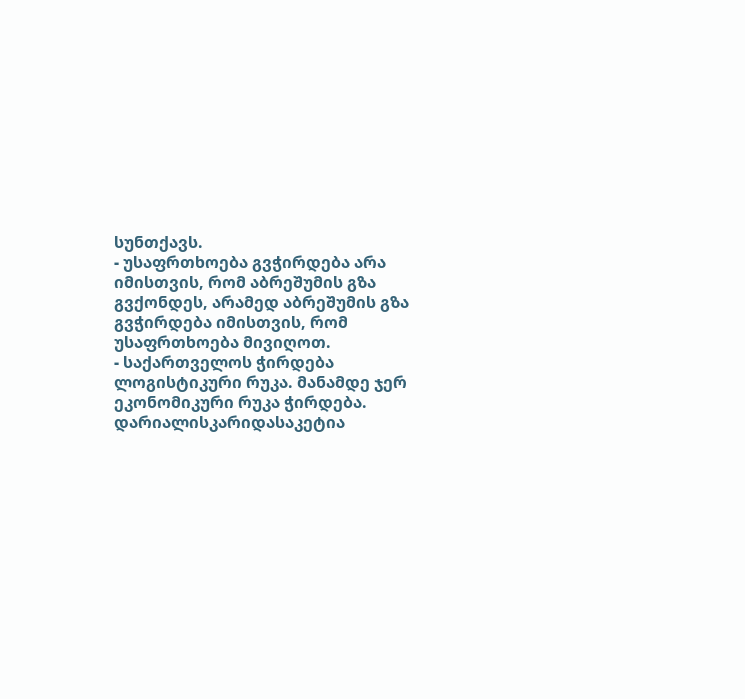სუნთქავს.
- უსაფრთხოება გვჭირდება არა იმისთვის, რომ აბრეშუმის გზა გვქონდეს, არამედ აბრეშუმის გზა გვჭირდება იმისთვის, რომ უსაფრთხოება მივიღოთ.
- საქართველოს ჭირდება ლოგისტიკური რუკა. მანამდე ჯერ ეკონომიკური რუკა ჭირდება. დარიალისკარიდასაკეტია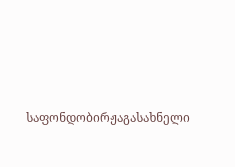საფონდობირჟაგასახნელი